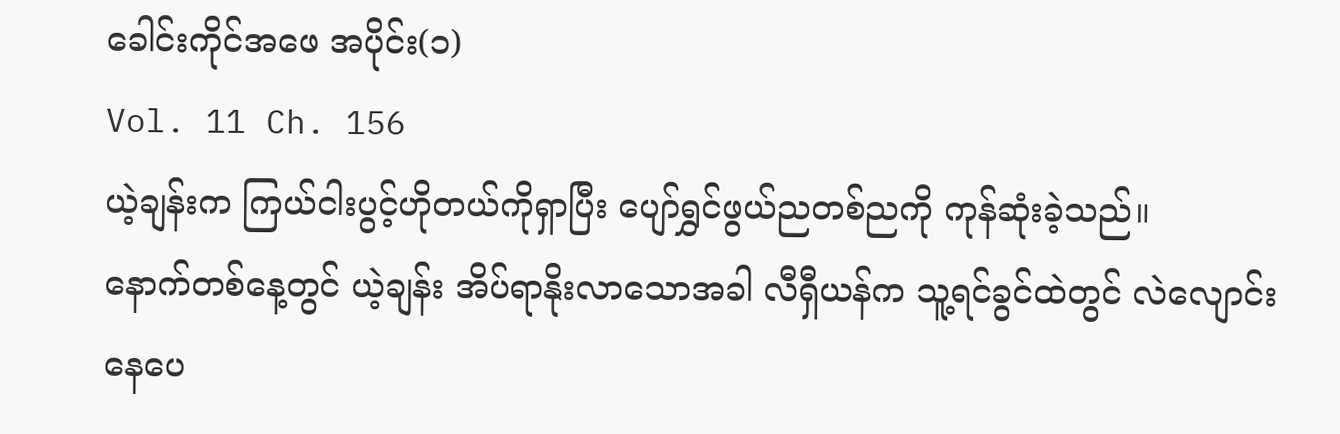ခေါင်းကိုင်အဖေ အပိုင်း(၁)
Vol. 11 Ch. 156
ယဲ့ချန်းက ကြယ်ငါးပွင့်ဟိုတယ်ကိုရှာပြီး ပျော်ရွှင်ဖွယ်ညတစ်ညကို ကုန်ဆုံးခဲ့သည်။
နောက်တစ်နေ့တွင် ယဲ့ချန်း အိပ်ရာနိုးလာသောအခါ လီရှီယန်က သူ့ရင်ခွင်ထဲတွင် လဲလျောင်းနေပေ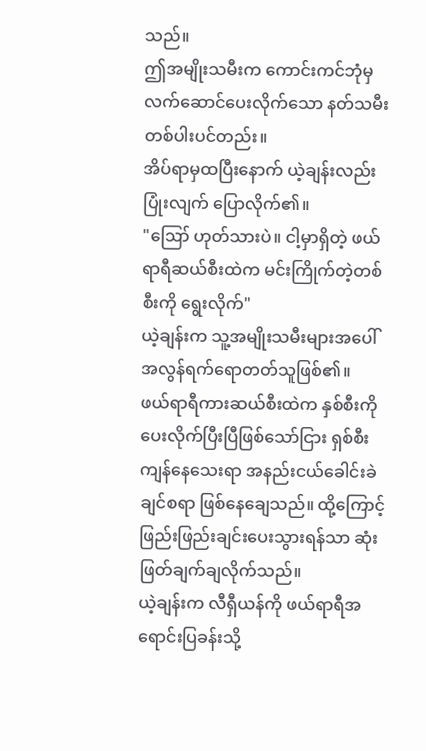သည်။
ဤအမျိုးသမီးက ကောင်းကင်ဘုံမှ လက်ဆောင်ပေးလိုက်သော နတ်သမီးတစ်ပါးပင်တည်း။
အိပ်ရာမှထပြီးနောက် ယဲ့ချန်းလည်း ပြုံးလျက် ပြောလိုက်၏။
"ဪ ဟုတ်သားပဲ။ ငါ့မှာရှိတဲ့ ဖယ်ရာရီဆယ်စီးထဲက မင်းကြိုက်တဲ့တစ်စီးကို ရွေးလိုက်"
ယဲ့ချန်းက သူ့အမျိုးသမီးများအပေါ် အလွန်ရက်ရောတတ်သူဖြစ်၏။
ဖယ်ရာရီကားဆယ်စီးထဲက နှစ်စီးကို ပေးလိုက်ပြီးပြီဖြစ်သော်ငြား ရှစ်စီးကျန်နေသေးရာ အနည်းငယ်ခေါင်းခဲချင်စရာ ဖြစ်နေချေသည်။ ထို့ကြောင့် ဖြည်းဖြည်းချင်းပေးသွားရန်သာ ဆုံးဖြတ်ချက်ချလိုက်သည်။
ယဲ့ချန်းက လီရှီယန်ကို ဖယ်ရာရီအရောင်းပြခန်းသို့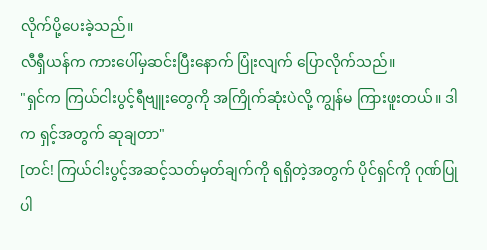လိုက်ပို့ပေးခဲ့သည်။
လီရှီယန်က ကားပေါ်မှဆင်းပြီးနောက် ပြုံးလျက် ပြောလိုက်သည်။
"ရှင်က ကြယ်ငါးပွင့်ရီဗျူးတွေကို အကြိုက်ဆုံးပဲလို့ ကျွန်မ ကြားဖူးတယ်။ ဒါက ရှင့်အတွက် ဆုချတာ"
[တင်! ကြယ်ငါးပွင့်အဆင့်သတ်မှတ်ချက်ကို ရရှိတဲ့အတွက် ပိုင်ရှင်ကို ဂုဏ်ပြုပါ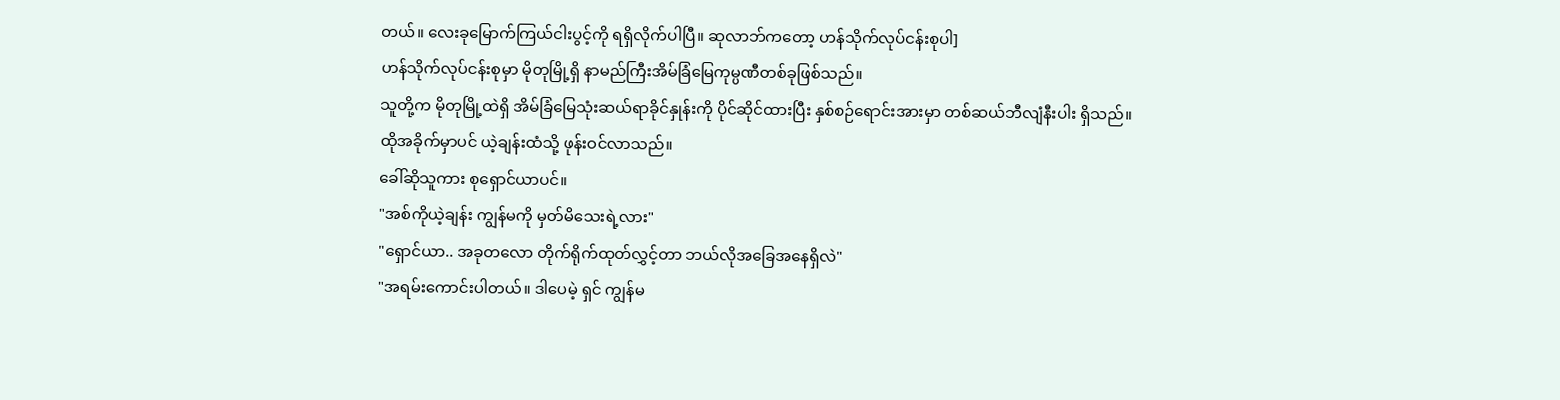တယ်။ လေးခုမြောက်ကြယ်ငါးပွင့်ကို ရရှိလိုက်ပါပြီ။ ဆုလာဘ်ကတော့ ဟန်သိုက်လုပ်ငန်းစုပါ]
ဟန်သိုက်လုပ်ငန်းစုမှာ မိုတုမြို့ရှိ နာမည်ကြီးအိမ်ခြံမြေကုမ္ပဏီတစ်ခုဖြစ်သည်။
သူတို့က မိုတုမြို့ထဲရှိ အိမ်ခြံမြေသုံးဆယ်ရာခိုင်နှုန်းကို ပိုင်ဆိုင်ထားပြီး နှစ်စဉ်ရောင်းအားမှာ တစ်ဆယ်ဘီလျံနီးပါး ရှိသည်။
ထိုအခိုက်မှာပင် ယဲ့ချန်းထံသို့ ဖုန်းဝင်လာသည်။
ခေါ်ဆိုသူကား စုရှောင်ယာပင်။
"အစ်ကိုယဲ့ချန်း ကျွန်မကို မှတ်မိသေးရဲ့လား"
"ရှောင်ယာ.. အခုတလော တိုက်ရိုက်ထုတ်လွှင့်တာ ဘယ်လိုအခြေအနေရှိလဲ"
"အရမ်းကောင်းပါတယ်။ ဒါပေမဲ့ ရှင် ကျွန်မ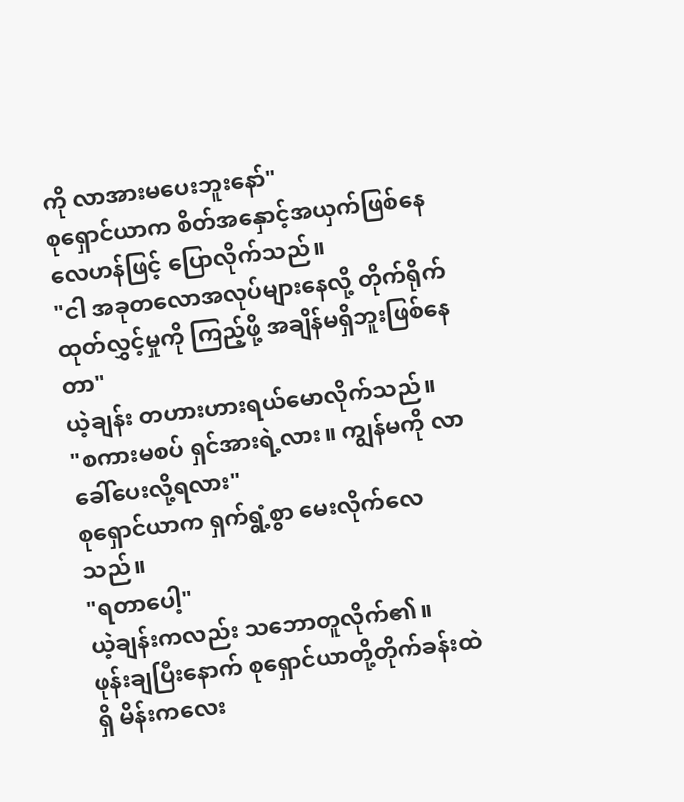ကို လာအားမပေးဘူးနော်"
စုရှောင်ယာက စိတ်အနှောင့်အယှက်ဖြစ်နေလေဟန်ဖြင့် ပြောလိုက်သည်။
"ငါ အခုတလောအလုပ်များနေလို့ တိုက်ရိုက်ထုတ်လွှင့်မှုကို ကြည့်ဖို့ အချိန်မရှိဘူးဖြစ်နေတာ"
ယဲ့ချန်း တဟားဟားရယ်မောလိုက်သည်။
"စကားမစပ် ရှင်အားရဲ့လား။ ကျွန်မကို လာခေါ်ပေးလို့ရလား"
စုရှောင်ယာက ရှက်ရွံ့စွာ မေးလိုက်လေသည်။
"ရတာပေါ့"
ယဲ့ချန်းကလည်း သဘောတူလိုက်၏။
ဖုန်းချပြီးနောက် စုရှောင်ယာတို့တိုက်ခန်းထဲရှိ မိန်းကလေး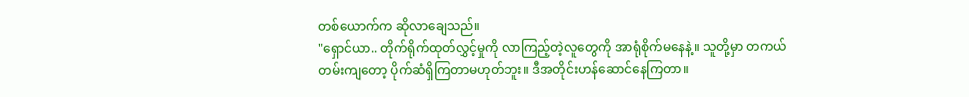တစ်ယောက်က ဆိုလာချေသည်။
"ရှောင်ယာ.. တိုက်ရိုက်ထုတ်လွှင့်မှုကို လာကြည့်တဲ့လူတွေကို အာရုံစိုက်မနေနဲ့။ သူတို့မှာ တကယ်တမ်းကျတော့ ပိုက်ဆံရှိကြတာမဟုတ်ဘူး။ ဒီအတိုင်းဟန်ဆောင်နေကြတာ။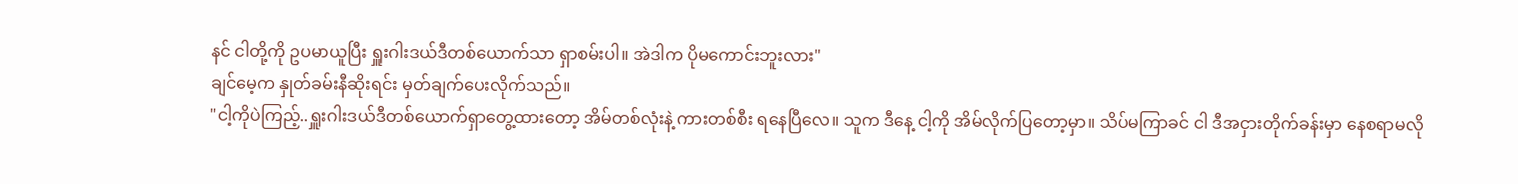နင် ငါတို့ကို ဥပမာယူပြီး ရှူးဂါးဒယ်ဒီတစ်ယောက်သာ ရှာစမ်းပါ။ အဲဒါက ပိုမကောင်းဘူးလား"
ချင်မေ့က နှုတ်ခမ်းနီဆိုးရင်း မှတ်ချက်ပေးလိုက်သည်။
"ငါ့ကိုပဲကြည့်..ရှူးဂါးဒယ်ဒီတစ်ယောက်ရှာတွေ့ထားတော့ အိမ်တစ်လုံးနဲ့ ကားတစ်စီး ရနေပြီလေ။ သူက ဒီနေ့ ငါ့ကို အိမ်လိုက်ပြတော့မှာ။ သိပ်မကြာခင် ငါ ဒီအငှားတိုက်ခန်းမှာ နေစရာမလို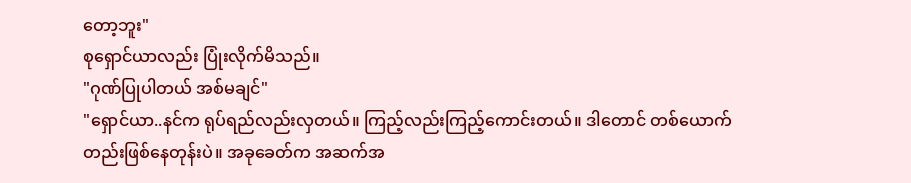တော့ဘူး"
စုရှောင်ယာလည်း ပြုံးလိုက်မိသည်။
"ဂုဏ်ပြုပါတယ် အစ်မချင်"
"ရှောင်ယာ..နင်က ရုပ်ရည်လည်းလှတယ်။ ကြည့်လည်းကြည့်ကောင်းတယ်။ ဒါတောင် တစ်ယောက်တည်းဖြစ်နေတုန်းပဲ။ အခုခေတ်က အဆက်အ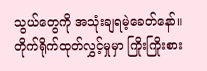သွယ်တွေကို အသုံးချရမဲ့ခေတ်နော်။ တိုက်ရိုက်ထုတ်လွှင့်မှုမှာ ကြိုးကြိုးစား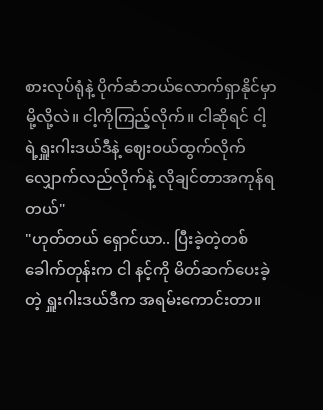စားလုပ်ရုံနဲ့ ပိုက်ဆံဘယ်လောက်ရှာနိုင်မှာမို့လို့လဲ။ ငါ့ကိုကြည့်လိုက်။ ငါဆိုရင် ငါ့ရဲ့ရှူးဂါးဒယ်ဒီနဲ့ ဈေးဝယ်ထွက်လိုက် လျှောက်လည်လိုက်နဲ့ လိုချင်တာအကုန်ရတယ်"
"ဟုတ်တယ် ရှောင်ယာ.. ပြီးခဲ့တဲ့တစ်ခေါက်တုန်းက ငါ နင့်ကို မိတ်ဆက်ပေးခဲ့တဲ့ ရှူးဂါးဒယ်ဒီက အရမ်းကောင်းတာ။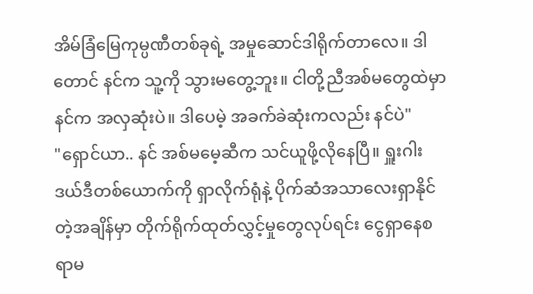အိမ်ခြံမြေကုမ္ပဏီတစ်ခုရဲ့ အမှုဆောင်ဒါရိုက်တာလေ။ ဒါတောင် နင်က သူ့ကို သွားမတွေ့ဘူး။ ငါတို့ညီအစ်မတွေထဲမှာ နင်က အလှဆုံးပဲ။ ဒါပေမဲ့ အခက်ခဲဆုံးကလည်း နင်ပဲ"
"ရှောင်ယာ.. နင် အစ်မမေ့ဆီက သင်ယူဖို့လိုနေပြီ။ ရှူးဂါးဒယ်ဒီတစ်ယောက်ကို ရှာလိုက်ရုံနဲ့ ပိုက်ဆံအသာလေးရှာနိုင်တဲ့အချိန်မှာ တိုက်ရိုက်ထုတ်လွှင့်မှုတွေလုပ်ရင်း ငွေရှာနေစရာမ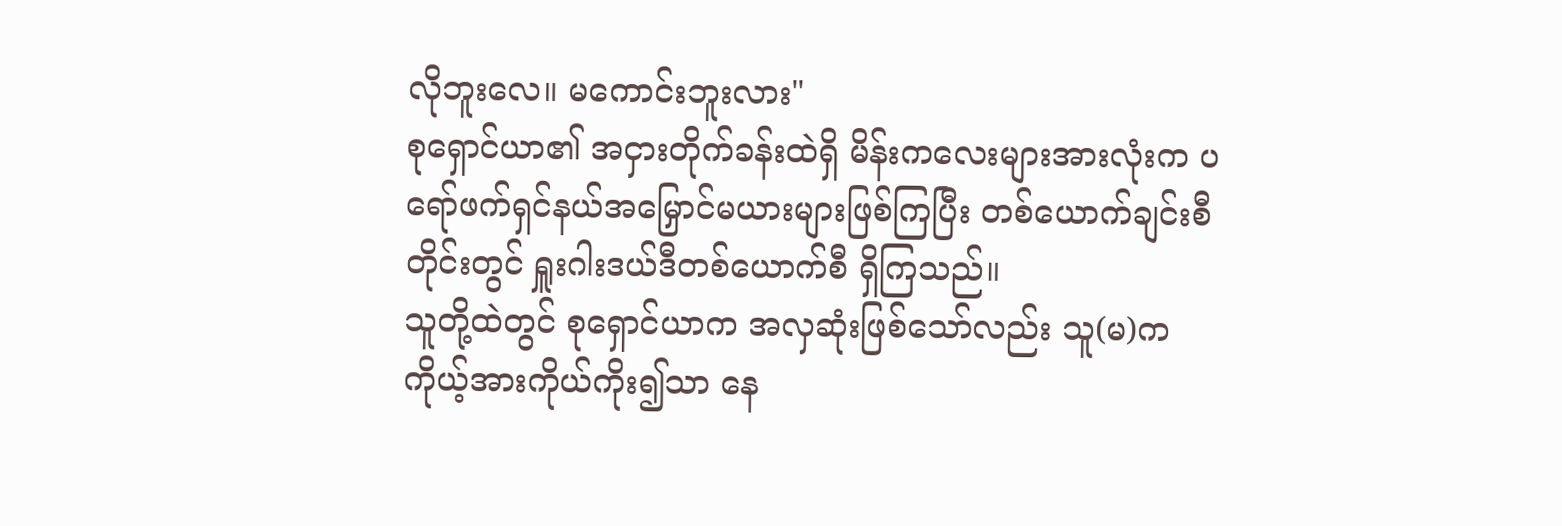လိုဘူးလေ။ မကောင်းဘူးလား"
စုရှောင်ယာ၏ အငှားတိုက်ခန်းထဲရှိ မိန်းကလေးများအားလုံးက ပရော်ဖက်ရှင်နယ်အမြှောင်မယားများဖြစ်ကြပြီး တစ်ယောက်ချင်းစီတိုင်းတွင် ရှူးဂါးဒယ်ဒီတစ်ယောက်စီ ရှိကြသည်။
သူတို့ထဲတွင် စုရှောင်ယာက အလှဆုံးဖြစ်သော်လည်း သူ(မ)က ကိုယ့်အားကိုယ်ကိုး၍သာ နေ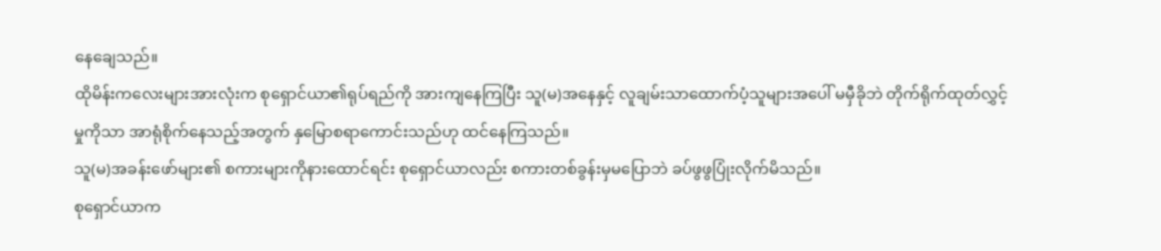နေချေသည်။
ထိုမိန်းကလေးများအားလုံးက စုရှောင်ယာ၏ရုပ်ရည်ကို အားကျနေကြပြီး သူ(မ)အနေနှင့် လူချမ်းသာထောက်ပံ့သူများအပေါ် မမှီခိုဘဲ တိုက်ရိုက်ထုတ်လွှင့်မှုကိုသာ အာရုံစိုက်နေသည့်အတွက် နှမြောစရာကောင်းသည်ဟု ထင်နေကြသည်။
သူ(မ)အခန်းဖော်များ၏ စကားများကိုနားထောင်ရင်း စုရှောင်ယာလည်း စကားတစ်ခွန်းမှမပြောဘဲ ခပ်ဖွဖွပြုံးလိုက်မိသည်။
စုရှောင်ယာက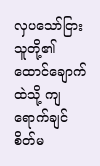လှပသော်ငြား သူတို့၏ထောင်ချောက်ထဲသို့ ကျရောက်ချင်စိတ်မ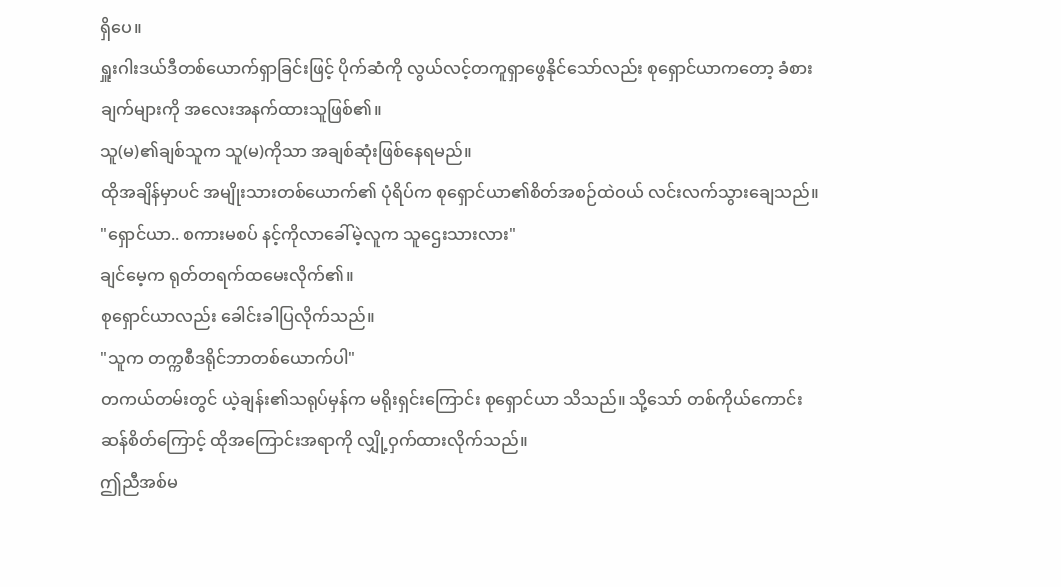ရှိပေ။
ရှူးဂါးဒယ်ဒီတစ်ယောက်ရှာခြင်းဖြင့် ပိုက်ဆံကို လွယ်လင့်တကူရှာဖွေနိုင်သော်လည်း စုရှောင်ယာကတော့ ခံစားချက်များကို အလေးအနက်ထားသူဖြစ်၏။
သူ(မ)၏ချစ်သူက သူ(မ)ကိုသာ အချစ်ဆုံးဖြစ်နေရမည်။
ထိုအချိန်မှာပင် အမျိုးသားတစ်ယောက်၏ ပုံရိပ်က စုရှောင်ယာ၏စိတ်အစဉ်ထဲဝယ် လင်းလက်သွားချေသည်။
"ရှောင်ယာ.. စကားမစပ် နင့်ကိုလာခေါ်မဲ့လူက သူဌေးသားလား"
ချင်မေ့က ရုတ်တရက်ထမေးလိုက်၏။
စုရှောင်ယာလည်း ခေါင်းခါပြလိုက်သည်။
"သူက တက္ကစီဒရိုင်ဘာတစ်ယောက်ပါ"
တကယ်တမ်းတွင် ယဲ့ချန်း၏သရုပ်မှန်က မရိုးရှင်းကြောင်း စုရှောင်ယာ သိသည်။ သို့သော် တစ်ကိုယ်ကောင်းဆန်စိတ်ကြောင့် ထိုအကြောင်းအရာကို လျှို့ဝှက်ထားလိုက်သည်။
ဤညီအစ်မ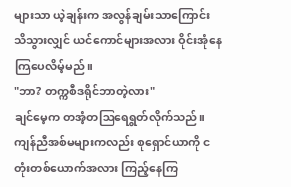များသာ ယဲ့ချန်းက အလွန်ချမ်းသာကြောင်း သိသွားလျှင် ယင်ကောင်များအလား ဝိုင်းအုံနေကြပေလိမ့်မည်။
"ဘာ? တက္ကစီဒရိုင်ဘာတဲ့လား"
ချင်မေ့က တအံ့တဩရေရွတ်လိုက်သည်။
ကျန်ညီအစ်မများကလည်း စုရှောင်ယာကို ငတုံးတစ်ယောက်အလား ကြည့်နေကြ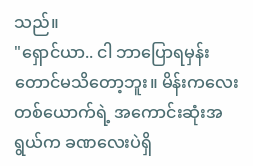သည်။
"ရှောင်ယာ.. ငါ ဘာပြောရမှန်းတောင်မသိတော့ဘူး။ မိန်းကလေးတစ်ယောက်ရဲ့ အကောင်းဆုံးအရွယ်က ခဏလေးပဲရှိ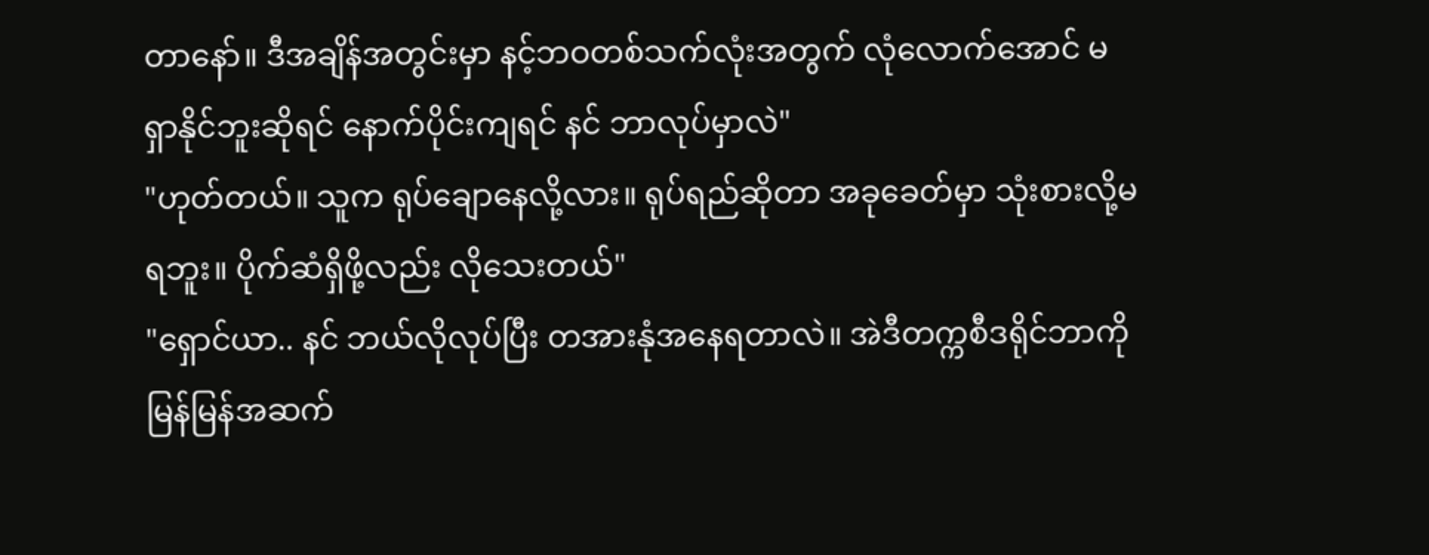တာနော်။ ဒီအချိန်အတွင်းမှာ နင့်ဘဝတစ်သက်လုံးအတွက် လုံလောက်အောင် မရှာနိုင်ဘူးဆိုရင် နောက်ပိုင်းကျရင် နင် ဘာလုပ်မှာလဲ"
"ဟုတ်တယ်။ သူက ရုပ်ချောနေလို့လား။ ရုပ်ရည်ဆိုတာ အခုခေတ်မှာ သုံးစားလို့မရဘူး။ ပိုက်ဆံရှိဖို့လည်း လိုသေးတယ်"
"ရှောင်ယာ.. နင် ဘယ်လိုလုပ်ပြီး တအားနုံအနေရတာလဲ။ အဲဒီတက္ကစီဒရိုင်ဘာကို မြန်မြန်အဆက်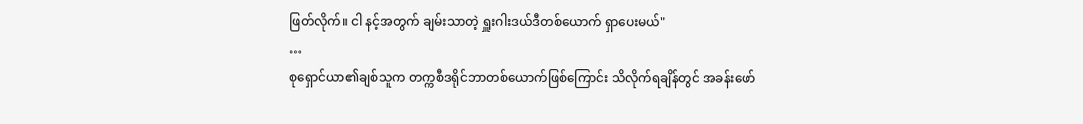ဖြတ်လိုက်။ ငါ နင့်အတွက် ချမ်းသာတဲ့ ရှူးဂါးဒယ်ဒီတစ်ယောက် ရှာပေးမယ်"
…
စုရှောင်ယာ၏ချစ်သူက တက္ကစီဒရိုင်ဘာတစ်ယောက်ဖြစ်ကြောင်း သိလိုက်ရချိန်တွင် အခန်းဖော်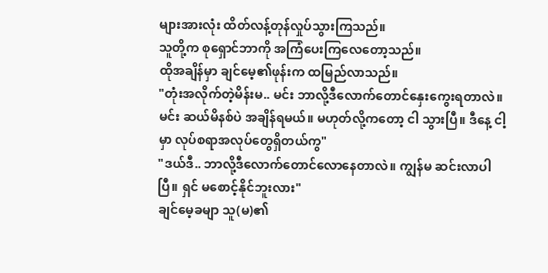များအားလုံး ထိတ်လန့်တုန်လှုပ်သွားကြသည်။
သူတို့က စုရှောင်ဘာကို အကြံပေးကြလေတော့သည်။
ထိုအချိန်မှာ ချင်မေ့၏ဖုန်းက ထမြည်လာသည်။
"တုံးအလိုက်တဲ့မိန်းမ.. မင်း ဘာလို့ဒီလောက်တောင်နှေးကွေးရတာလဲ။ မင်း ဆယ်မိနစ်ပဲ အချိန်ရမယ်။ မဟုတ်လို့ကတော့ ငါ သွားပြီ။ ဒီနေ့ ငါ့မှာ လုပ်စရာအလုပ်တွေရှိတယ်ကွ"
"ဒယ်ဒီ.. ဘာလို့ဒီလောက်တောင်လောနေတာလဲ။ ကျွန်မ ဆင်းလာပါပြီ။ ရှင် မစောင့်နိုင်ဘူးလား"
ချင်မေ့ခမျာ သူ(မ)၏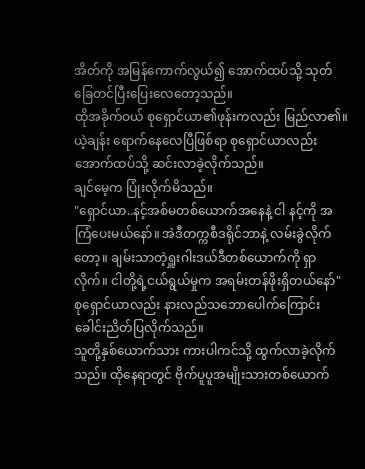အိတ်ကို အမြန်ကောက်လွယ်၍ အောက်ထပ်သို့ သုတ်ခြေတင်ပြီးပြေးလေတော့သည်။
ထိုအခိုက်ဝယ် စုရှောင်ယာ၏ဖုန်းကလည်း မြည်လာ၏။
ယဲ့ချန်း ရောက်နေလေပြီဖြစ်ရာ စုရှောင်ယာလည်း အောက်ထပ်သို့ ဆင်းလာခဲ့လိုက်သည်။
ချင်မေ့က ပြုံးလိုက်မိသည်။
"ရှောင်ယာ..နင့်အစ်မတစ်ယောက်အနေနဲ့ ငါ နင့်ကို အကြံပေးမယ်နော်။ အဲဒီတက္ကစီဒရိုင်ဘာနဲ့ လမ်းခွဲလိုက်တော့။ ချမ်းသာတဲ့ရှူးဂါးဒယ်ဒီတစ်ယောက်ကို ရှာလိုက်။ ငါတို့ရဲ့ငယ်ရွယ်မှုက အရမ်းတန်ဖိုးရှိတယ်နော်"
စုရှောင်ယာလည်း နားလည်သဘောပေါက်ကြောင်း ခေါင်းညိတ်ပြလိုက်သည်။
သူတို့နှစ်ယောက်သား ကားပါကင်သို့ ထွက်လာခဲ့လိုက်သည်။ ထိုနေရာတွင် ဗိုက်ပူပူအမျိုးသားတစ်ယောက်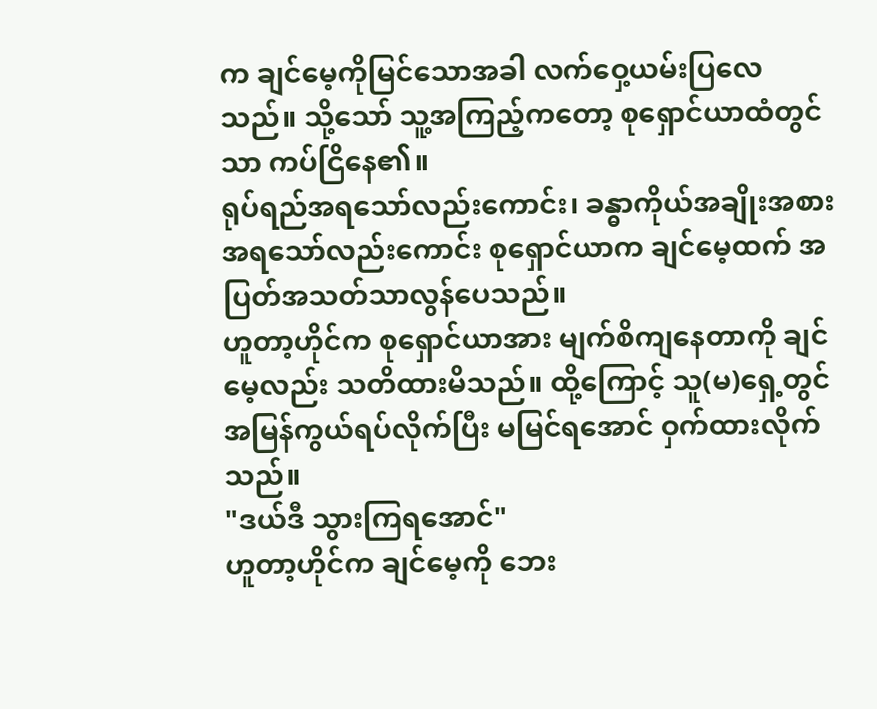က ချင်မေ့ကိုမြင်သောအခါ လက်ဝှေ့ယမ်းပြလေသည်။ သို့သော် သူ့အကြည့်ကတော့ စုရှောင်ယာထံတွင်သာ ကပ်ငြိနေ၏။
ရုပ်ရည်အရသော်လည်းကောင်း၊ ခန္ဓာကိုယ်အချိုးအစားအရသော်လည်းကောင်း စုရှောင်ယာက ချင်မေ့ထက် အပြတ်အသတ်သာလွန်ပေသည်။
ဟူတာ့ဟိုင်က စုရှောင်ယာအား မျက်စိကျနေတာကို ချင်မေ့လည်း သတိထားမိသည်။ ထို့ကြောင့် သူ(မ)ရှေ့တွင် အမြန်ကွယ်ရပ်လိုက်ပြီး မမြင်ရအောင် ဝှက်ထားလိုက်သည်။
"ဒယ်ဒီ သွားကြရအောင်"
ဟူတာ့ဟိုင်က ချင်မေ့ကို ဘေး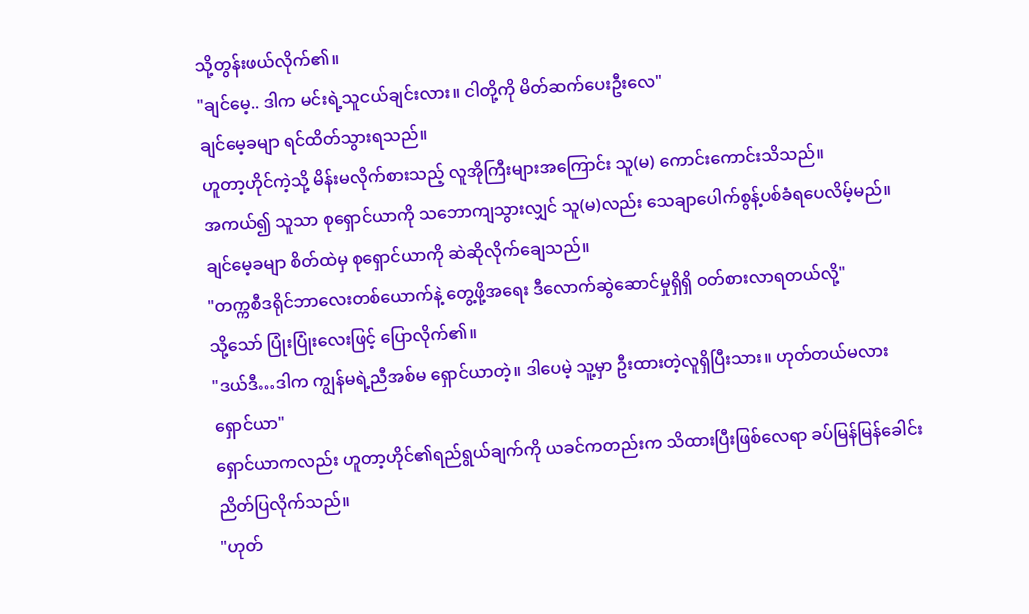သို့တွန်းဖယ်လိုက်၏။
"ချင်မေ့.. ဒါက မင်းရဲ့သူငယ်ချင်းလား။ ငါတို့ကို မိတ်ဆက်ပေးဦးလေ"
ချင်မေ့ခမျာ ရင်ထိတ်သွားရသည်။
ဟူတာ့ဟိုင်ကဲ့သို့ မိန်းမလိုက်စားသည့် လူအိုကြီးများအကြောင်း သူ(မ) ကောင်းကောင်းသိသည်။
အကယ်၍ သူသာ စုရှောင်ယာကို သဘောကျသွားလျှင် သူ(မ)လည်း သေချာပေါက်စွန့်ပစ်ခံရပေလိမ့်မည်။
ချင်မေ့ခမျာ စိတ်ထဲမှ စုရှောင်ယာကို ဆဲဆိုလိုက်ချေသည်။
"တက္ကစီဒရိုင်ဘာလေးတစ်ယောက်နဲ့ တွေ့ဖို့အရေး ဒီလောက်ဆွဲဆောင်မှုရှိရှိ ဝတ်စားလာရတယ်လို့"
သို့သော် ပြုံးပြုံးလေးဖြင့် ပြောလိုက်၏။
"ဒယ်ဒီ…ဒါက ကျွန်မရဲ့ညီအစ်မ ရှောင်ယာတဲ့။ ဒါပေမဲ့ သူ့မှာ ဦးထားတဲ့လူရှိပြီးသား။ ဟုတ်တယ်မလား ရှောင်ယာ"
ရှောင်ယာကလည်း ဟူတာ့ဟိုင်၏ရည်ရွယ်ချက်ကို ယခင်ကတည်းက သိထားပြီးဖြစ်လေရာ ခပ်မြန်မြန်ခေါင်းညိတ်ပြလိုက်သည်။
"ဟုတ်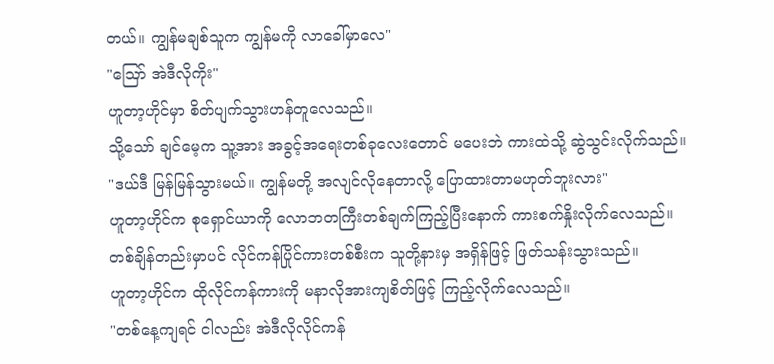တယ်။ ကျွန်မချစ်သူက ကျွန်မကို လာခေါ်မှာလေ"
"ဪ အဲဒီလိုကိုး"
ဟူတာ့ဟိုင်မှာ စိတ်ပျက်သွားဟန်တူလေသည်။
သို့သော် ချင်မေ့က သူ့အား အခွင့်အရေးတစ်ခုလေးတောင် မပေးဘဲ ကားထဲသို့ ဆွဲသွင်းလိုက်သည်။
"ဒယ်ဒီ မြန်မြန်သွားမယ်။ ကျွန်မတို့ အလျင်လိုနေတာလို့ ပြောထားတာမဟုတ်ဘူးလား"
ဟူတာ့ဟိုင်က စုရှောင်ယာကို လောဘတကြီးတစ်ချက်ကြည့်ပြီးနောက် ကားစက်နှိုးလိုက်လေသည်။
တစ်ချိန်တည်းမှာပင် လိုင်ကန်ပြိုင်ကားတစ်စီးက သူတို့နားမှ အရှိန်ဖြင့် ဖြတ်သန်းသွားသည်။
ဟူတာ့ဟိုင်က ထိုလိုင်ကန်ကားကို မနာလိုအားကျစိတ်ဖြင့် ကြည့်လိုက်လေသည်။
"တစ်နေ့ကျရင် ငါလည်း အဲဒီလိုလိုင်ကန်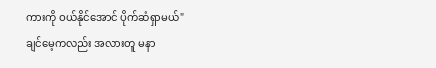ကားကို ဝယ်နိုင်အောင် ပိုက်ဆံရှာမယ်"
ချင်မေ့ကလည်း အလားတူ မနာ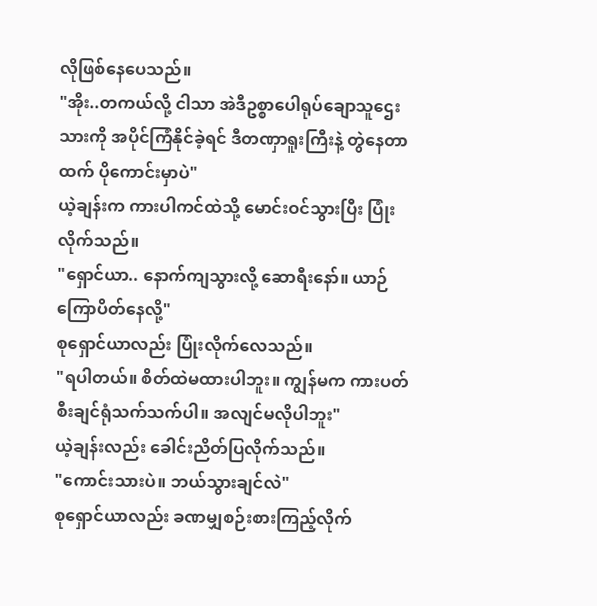လိုဖြစ်နေပေသည်။
"အိုး..တကယ်လို့ ငါသာ အဲဒီဥစ္စာပေါရုပ်ချောသူဌေးသားကို အပိုင်ကြံနိုင်ခဲ့ရင် ဒီတဏှာရူးကြီးနဲ့ တွဲနေတာထက် ပိုကောင်းမှာပဲ"
ယဲ့ချန်းက ကားပါကင်ထဲသို့ မောင်းဝင်သွားပြီး ပြုံးလိုက်သည်။
"ရှောင်ယာ.. နောက်ကျသွားလို့ ဆောရီးနော်။ ယာဉ်ကြောပိတ်နေလို့"
စုရှောင်ယာလည်း ပြုံးလိုက်လေသည်။
"ရပါတယ်။ စိတ်ထဲမထားပါဘူး။ ကျွန်မက ကားပတ်စီးချင်ရုံသက်သက်ပါ။ အလျင်မလိုပါဘူး"
ယဲ့ချန်းလည်း ခေါင်းညိတ်ပြလိုက်သည်။
"ကောင်းသားပဲ။ ဘယ်သွားချင်လဲ"
စုရှောင်ယာလည်း ခဏမျှစဉ်းစားကြည့်လိုက်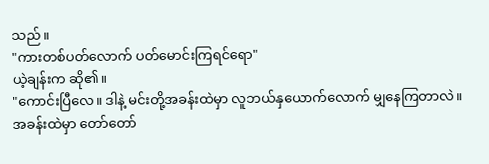သည်။
"ကားတစ်ပတ်လောက် ပတ်မောင်းကြရင်ရော"
ယဲ့ချန်းက ဆို၏။
"ကောင်းပြီလေ။ ဒါနဲ့ မင်းတို့အခန်းထဲမှာ လူဘယ်နှယောက်လောက် မျှနေကြတာလဲ။ အခန်းထဲမှာ တော်တော်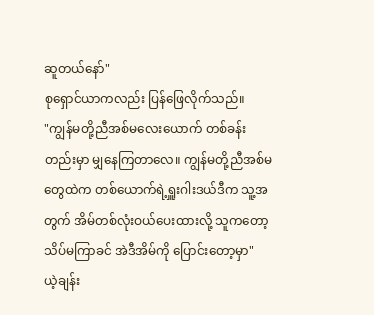ဆူတယ်နော်"
စုရှောင်ယာကလည်း ပြန်ဖြေလိုက်သည်။
"ကျွန်မတို့ညီအစ်မလေးယောက် တစ်ခန်းတည်းမှာ မျှနေကြတာလေ။ ကျွန်မတို့ညီအစ်မတွေထဲက တစ်ယောက်ရဲ့ရှူးဂါးဒယ်ဒီက သူ့အတွက် အိမ်တစ်လုံးဝယ်ပေးထားလို့ သူကတော့ သိပ်မကြာခင် အဲဒီအိမ်ကို ပြောင်းတော့မှာ"
ယဲ့ချန်း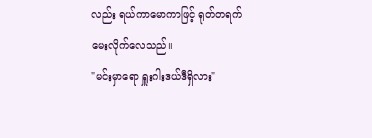လည်း ရယ်ကာမောကာဖြင့် ရုတ်တရက်မေးလိုက်လေသည်။
"မင်းမှာရော ရှူးဂါးဒယ်ဒီရှိလား"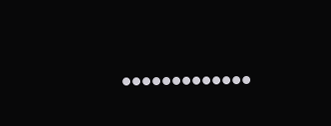•••••••••••••